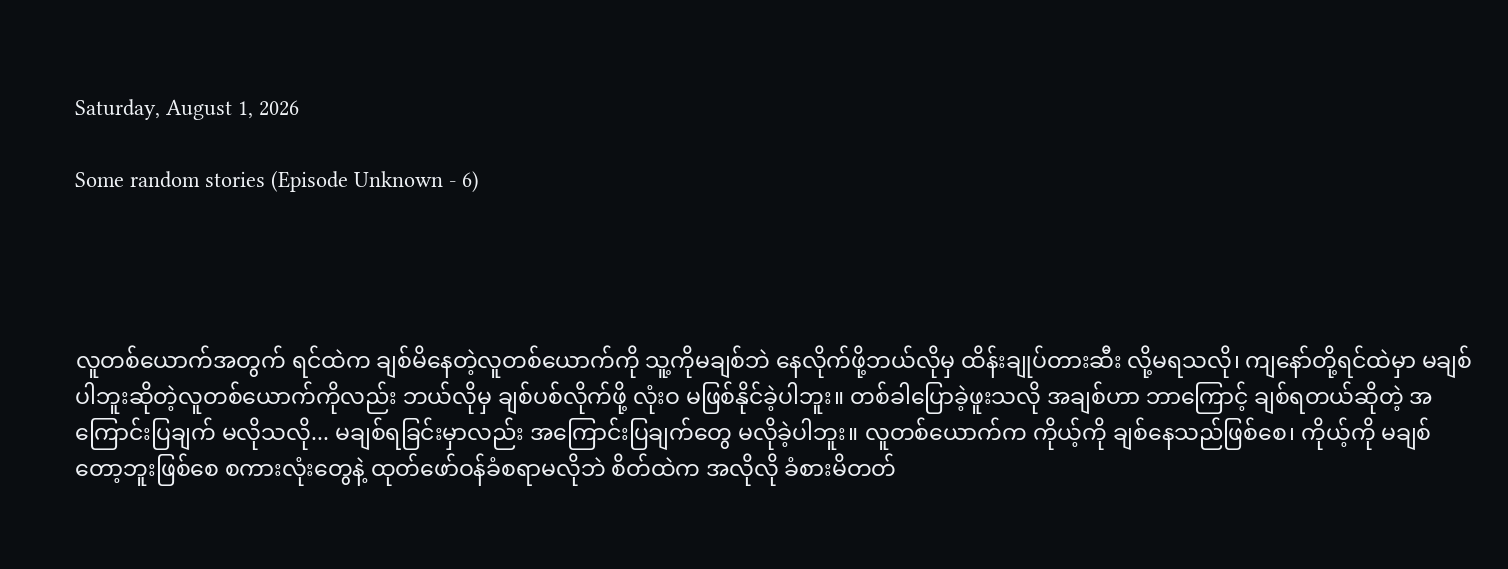Saturday, August 1, 2026

Some random stories (Episode Unknown - 6)




လူတစ်ယောက်အတွက် ရင်ထဲက ချစ်မိနေတဲ့လူတစ်ယောက်ကို သူ့ကိုမချစ်ဘဲ နေလိုက်ဖို့ဘယ်လိုမှ ထိန်းချုပ်တားဆီး လို့မရသလို၊ ကျနော်တို့ရင်ထဲမှာ မချစ်ပါဘူးဆိုတဲ့လူတစ်ယောက်ကိုလည်း ဘယ်လိုမှ ချစ်ပစ်လိုက်ဖို့ လုံးဝ မဖြစ်နိုင်ခဲ့ပါဘူး။ တစ်ခါပြောခဲ့ဖူးသလို အချစ်ဟာ ဘာကြောင့် ချစ်ရတယ်ဆိုတဲ့ အကြောင်းပြချက် မလိုသလို... မချစ်ရခြင်းမှာလည်း အကြောင်းပြချက်တွေ မလိုခဲ့ပါဘူး။ လူတစ်ယောက်က ကိုယ့်ကို ချစ်နေသည်ဖြစ်စေ၊ ကိုယ့်ကို မချစ်တော့ဘူးဖြစ်စေ စကားလုံးတွေနဲ့ ထုတ်ဖော်ဝန်ခံစရာမလိုဘဲ စိတ်ထဲက အလိုလို ခံစားမိတတ်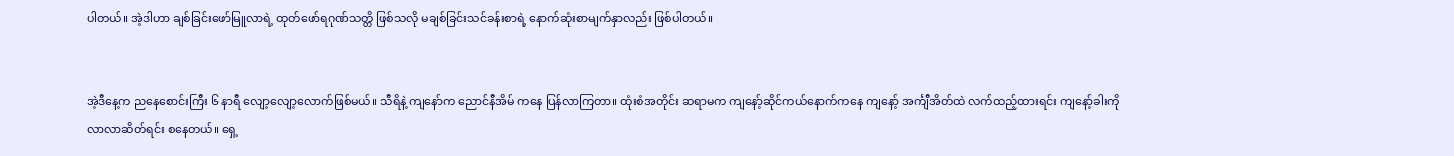ပါတယ်။ အဲ့ဒါဟာ ချစ်ခြင်းဖော်မြူလာရဲ့ ထုတ်ဖော်ရဂုဏ်သတ္တိ ဖြစ်သလို မချစ်ခြင်းသင်ခန်းစာရဲ့ နောက်ဆုံးစာမျက်နှာလည်း ဖြစ်ပါတယ်။


အဲ့ဒီနေ့က ညနေစောင်းကြီး ၆ နာရီ လျော့လျော့လောက်ဖြစ်မယ်။ သီရိနဲ့ ကျနော်က ညောင်နီအိမ် ကနေ ပြန်လာကြတာ။ ထုံးစံအတိုင်း ဆရာမက ကျနော့်ဆိုင်ကယ်နောက်ကနေ ကျနော့် အင်္ကျီအိတ်ထဲ လက်ထည့်ထားရင်း ကျနော့်ခါးကို လာလာဆိတ်ရင်း စနေတယ်။ ရှေ့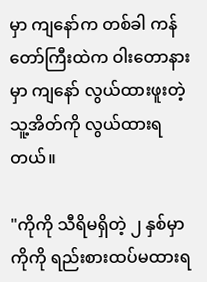မှာ ကျနော်က တစ်ခါ ကန်တော်ကြီးထဲက ဝါးတောနားမှာ ကျနော် လွယ်ထားဖူးတဲ့ သူ့အိတ်ကို လွယ်ထားရတယ်။

"ကိုကို သီရိမရှိတဲ့ ၂ နှစ်မှာ ကိုကို ရည်းစားထပ်မထားရ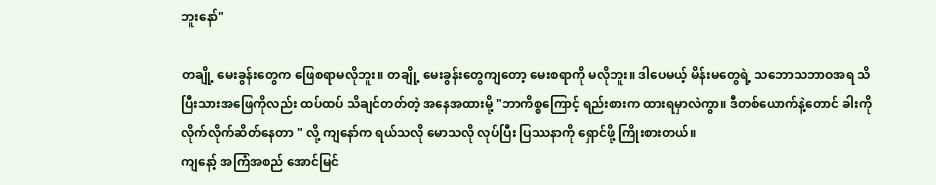ဘူးနော်"

တချို့ မေးခွန်းတွေက ဖြေစရာမလိုဘူး။ တချို့ မေးခွန်းတွေကျတော့ မေးစရာကို မလိုဘူး။ ဒါပေမယ့် မိန်းမတွေရဲ့ သဘောသဘာဝအရ သိပြီးသားအဖြေကိုလည်း ထပ်ထပ် သိချင်တတ်တဲ့ အနေအထားမို့ "ဘာကိစ္စကြောင့် ရည်းစားက ထားရမှာလဲကွာ။ ဒီတစ်ယောက်နဲ့တောင် ခါးကို လိုက်လိုက်ဆိတ်နေတာ " လို့ ကျနော်က ရယ်သလို မောသလို လုပ်ပြီး ပြဿနာကို ရှောင်ဖို့ ကြိုးစားတယ်။
ကျနော့် အကြံအစည် အောင်မြင်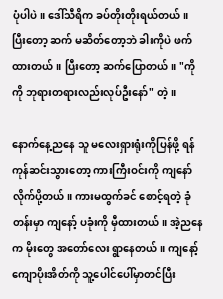ပုံပါပဲ။ ဒေါ်သီရိက ခပ်တိုးတိုးရယ်တယ်။ ပြီးတော့ ဆက် မဆိတ်တော့ဘဲ ခါးကိုပဲ ဖက်ထားတယ်။ ပြီးတော့ ဆက်ပြောတယ်။ "ကိုကို ဘုရားတရားလည်းလုပ်ဦးနော်" တဲ့။

နောက်နေ့ညနေ သူ မလေးရှားရုံးကိုပြန်ဖို့ ရန်ကုန်ဆင်းသွားတော့ ကားကြီးဝင်းကို ကျနော် လိုက်ပို့တယ်။ ကားမထွက်ခင် စောင့်ရတဲ့ ခုံတန်းမှာ ကျနော့် ပခုံးကို မှီထားတယ်။ အဲ့ညနေက မိုးတွေ အတော်လေး ရွာနေတယ်။ ကျနော့် ကျောပိုးအိတ်ကို သူ့ပေါင်ပေါ်မှာတင်ပြီး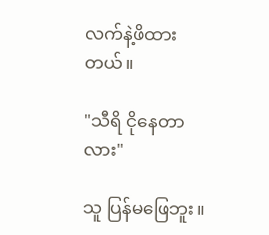လက်နဲ့ဖိထားတယ်။

"သီရိ ငိုနေတာလား"

သူ ပြန်မဖြေဘူး။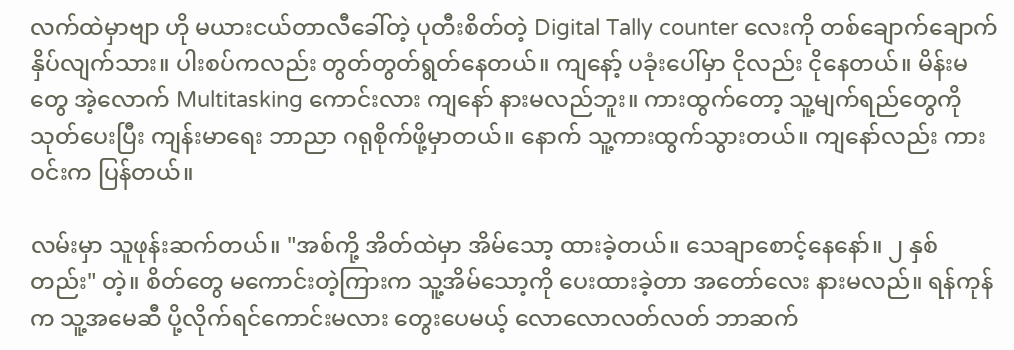လက်ထဲမှာဗျာ ဟို မယားငယ်တာလီခေါ်တဲ့ ပုတီးစိတ်တဲ့ Digital Tally counter လေးကို တစ်ချောက်ချောက်နှိပ်လျက်သား။ ပါးစပ်ကလည်း တွတ်တွတ်ရွတ်နေတယ်။ ကျနော့် ပခုံးပေါ်မှာ ငိုလည်း ငိုနေတယ်။ မိန်းမတွေ အဲ့လောက် Multitasking ကောင်းလား ကျနော် နားမလည်ဘူး။ ကားထွက်တော့ သူ့မျက်ရည်တွေကို သုတ်ပေးပြီး ကျန်းမာရေး ဘာညာ ဂရုစိုက်ဖို့မှာတယ်။ နောက် သူ့ကားထွက်သွားတယ်။ ကျနော်လည်း ကားဝင်းက ပြန်တယ်။

လမ်းမှာ သူဖုန်းဆက်တယ်။ "အစ်ကို့ အိတ်ထဲမှာ အိမ်သော့ ထားခဲ့တယ်။ သေချာစောင့်နေနော်။ ၂ နှစ်တည်း" တဲ့။ စိတ်တွေ မကောင်းတဲ့ကြားက သူ့အိမ်သော့ကို ပေးထားခဲ့တာ အတော်လေး နားမလည်။ ရန်ကုန်က သူ့အမေဆီ ပို့လိုက်ရင်ကောင်းမလား တွေးပေမယ့် လောလောလတ်လတ် ဘာဆက်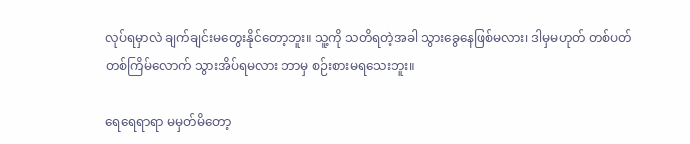လုပ်ရမှာလဲ ချက်ချင်းမတွေးနိုင်တော့ဘူး။ သူ့ကို သတိရတဲ့အခါ သွားခွေနေဖြစ်မလား၊ ဒါမှမဟုတ် တစ်ပတ်တစ်ကြိမ်လောက် သွားအိပ်ရမလား ဘာမှ စဉ်းစားမရသေးဘူး။

ရေရေရာရာ မမှတ်မိတော့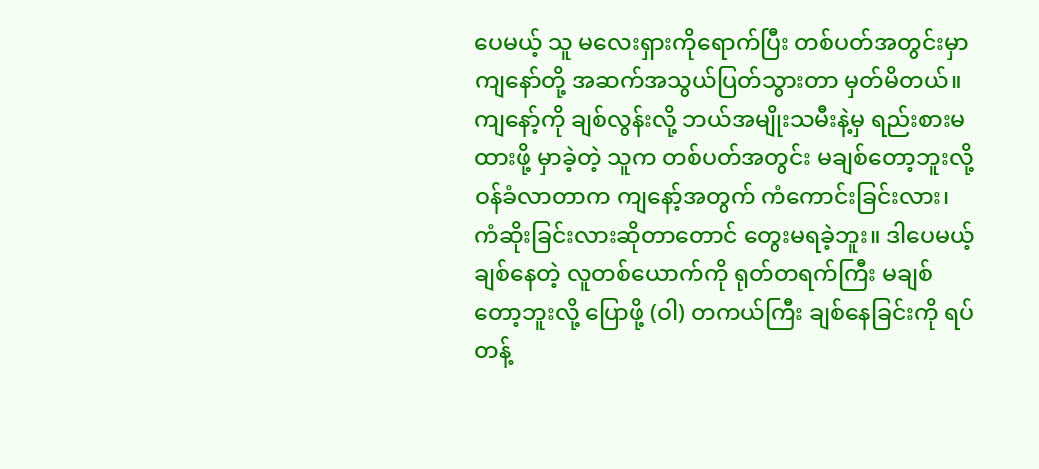ပေမယ့် သူ မလေးရှားကိုရောက်ပြီး တစ်ပတ်အတွင်းမှာ ကျနော်တို့ အဆက်အသွယ်ပြတ်သွားတာ မှတ်မိတယ်။ ကျနော့်ကို ချစ်လွန်းလို့ ဘယ်အမျိုးသမီးနဲ့မှ ရည်းစားမထားဖို့ မှာခဲ့တဲ့ သူက တစ်ပတ်အတွင်း မချစ်တော့ဘူးလို့ ဝန်ခံလာတာက ကျနော့်အတွက် ကံကောင်းခြင်းလား၊ ကံဆိုးခြင်းလားဆိုတာတောင် တွေးမရခဲ့ဘူး။ ဒါပေမယ့် ချစ်နေတဲ့ လူတစ်ယောက်ကို ရုတ်တရက်ကြီး မချစ်တော့ဘူးလို့ ပြောဖို့ (ဝါ) တကယ်ကြီး ချစ်နေခြင်းကို ရပ်တန့်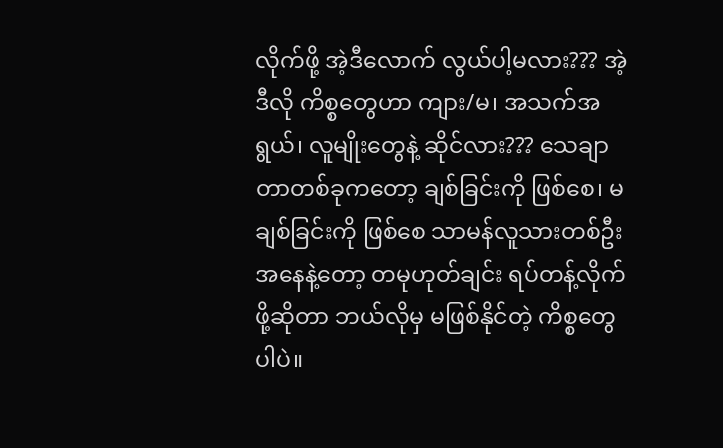လိုက်ဖို့ အဲ့ဒီလောက် လွယ်ပါ့မလား??? အဲ့ဒီလို ကိစ္စတွေဟာ ကျား/မ၊ အသက်အရွယ်၊ လူမျိုးတွေနဲ့ ဆိုင်လား??? သေချာတာတစ်ခုကတော့ ချစ်ခြင်းကို ဖြစ်စေ၊ မချစ်ခြင်းကို ဖြစ်စေ သာမန်လူသားတစ်ဦးအနေနဲ့တော့ တမုဟုတ်ချင်း ရပ်တန့်လိုက်ဖို့ဆိုတာ ဘယ်လိုမှ မဖြစ်နိုင်တဲ့ ကိစ္စတွေပါပဲ။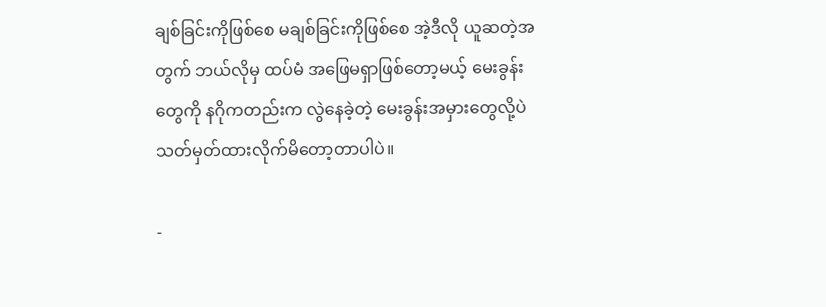ချစ်ခြင်းကိုဖြစ်စေ မချစ်ခြင်းကိုဖြစ်စေ အဲ့ဒီလို ယူဆတဲ့အတွက် ဘယ်လိုမှ ထပ်မံ အဖြေမရှာဖြစ်တော့မယ့် မေးခွန်းတွေကို နဂိုကတည်းက လွဲနေခဲ့တဲ့ မေးခွန်းအမှားတွေလို့ပဲ သတ်မှတ်ထားလိုက်မိတော့တာပါပဲ။

-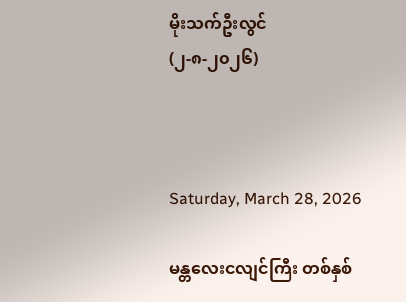မိုးသက်ဦးလွင်
(၂-၈-၂၀၂၆)



Saturday, March 28, 2026

မန္တလေးငလျင်ကြီး တစ်နှစ်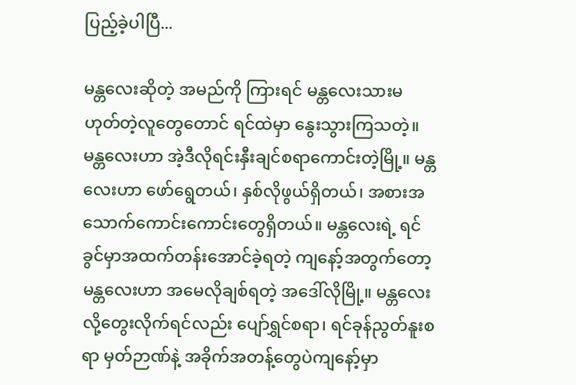ပြည့်ခဲ့ပါပြီ...

မန္တလေးဆိုတဲ့ အမည်ကို ကြားရင် မန္တလေးသားမဟုတ်တဲ့လူတွေတောင် ရင်ထဲမှာ နွေးသွားကြသတဲ့။ မန္တလေးဟာ အဲ့ဒီလိုရင်းနှီးချင်စရာကောင်းတဲ့မြို့။ မန္တလေးဟာ ဖော်ရွေတယ်၊ နှစ်လိုဖွယ်ရှိတယ်၊ အစားအသောက်ကောင်းကောင်းတွေရှိတယ်။ မန္တလေးရဲ့ ရင်ခွင်မှာအထက်တန်းအောင်ခဲ့ရတဲ့ ကျနော့်အတွက်တော့ မန္တလေးဟာ အမေလိုချစ်ရတဲ့ အဒေါ်လိုမြို့။ မန္တလေးလို့တွေးလိုက်ရင်လည်း ပျော်ရွှင်စရာ၊ ရင်ခုန်ညွတ်နူးစရာ မှတ်ဉာဏ်နဲ့ အခိုက်အတန့်တွေပဲကျနော့်မှာ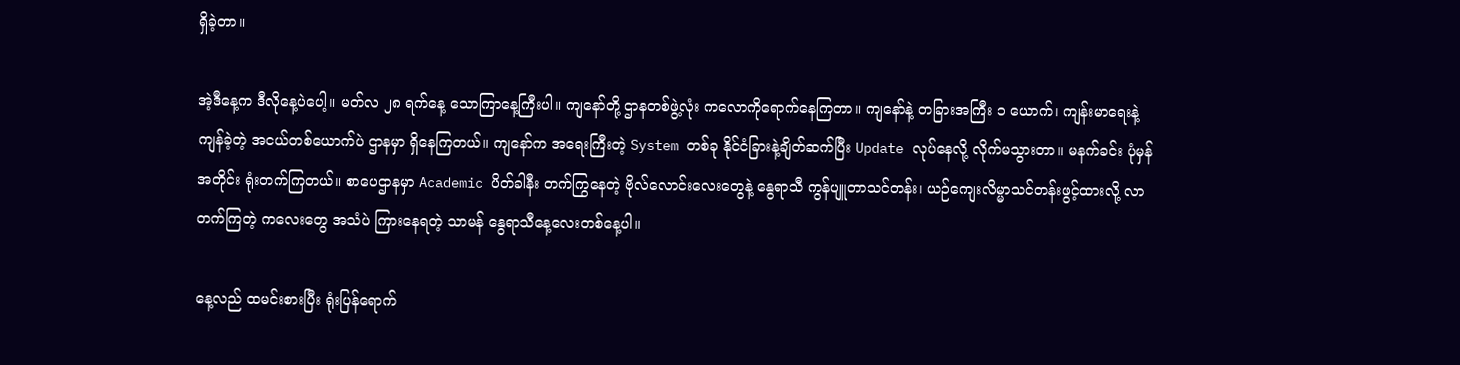ရှိခဲ့တာ။

အဲ့ဒီနေ့က ဒီလိုနေ့ပဲပေါ့။ မတ်လ ၂၈ ရက်နေ့ သောကြာနေ့ကြီးပါ။ ကျနော်တို့ ဌာနတစ်ဖွဲ့လုံး ကလောကိုရောက်နေကြတာ။ ကျနော်နဲ့ တခြားအကြီး ၁ ယောက်၊ ကျန်းမာရေးနဲ့ ကျန်ခဲ့တဲ့ အငယ်တစ်ယောက်ပဲ ဌာနမှာ ရှိနေကြတယ်။ ကျနော်က အရေးကြီးတဲ့ System တစ်ခု နိုင်ငံခြားနဲ့ချိတ်ဆက်ပြီး Update လုပ်နေလို့ လိုက်မသွားတာ။ မနက်ခင်း ပုံမှန်အတိုင်း ရုံးတက်ကြတယ်။ စာပေဌာနမှာ Academic ပိတ်ခါနီး တက်ကြွနေတဲ့ ဗိုလ်လောင်းလေးတွေနဲ့ နွေရာသီ ကွန်ပျူတာသင်တန်း၊ ယဉ်ကျေးလိမ္မာသင်တန်းဖွင့်ထားလို့ လာတက်ကြတဲ့ ကလေးတွေ အသံပဲ ကြားနေရတဲ့ သာမန် နွေရာသီနေ့လေးတစ်နေ့ပါ။

နေ့လည် ထမင်းစားပြီး ရုံးပြန်ရောက်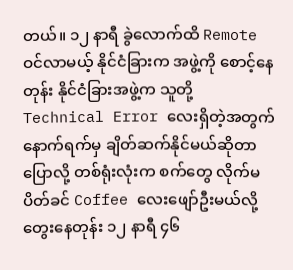တယ်။ ၁၂ နာရီ ခွဲလောက်ထိ Remote ဝင်လာမယ့် နိုင်ငံခြားက အဖွဲ့ကို စောင့်နေတုန်း နိုင်ငံခြားအဖွဲ့က သူတို့ Technical Error လေးရှိတဲ့အတွက် နောက်ရက်မှ ချိတ်ဆက်နိုင်မယ်ဆိုတာ ပြောလို့ တစ်ရုံးလုံးက စက်တွေ လိုက်မပိတ်ခင် Coffee လေးဖျော်ဦးမယ်လို့ တွေးနေတုန်း ၁၂ နာရီ ၄၆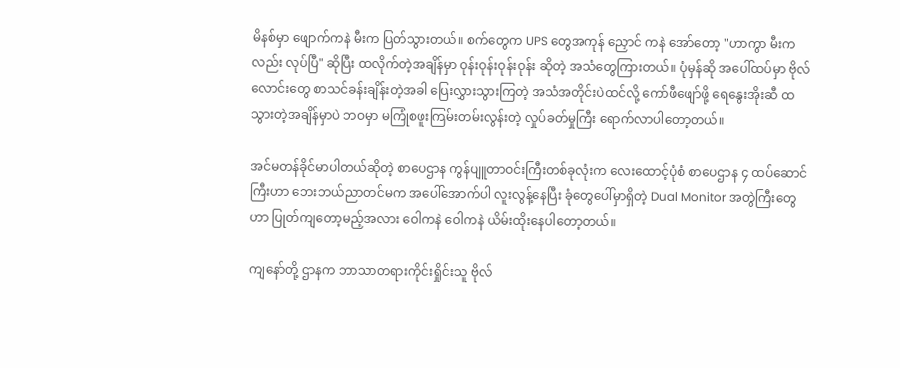မိနစ်မှာ ဖျောက်ကနဲ မီးက ပြတ်သွားတယ်။ စက်တွေက UPS တွေအကုန် ညှောင် ကနဲ အော်တော့ "ဟာကွာ မီးကလည်း လုပ်ပြီ" ဆိုပြီး ထလိုက်တဲ့အချိန်မှာ ဝုန်းဝုန်းဝုန်းဝုန်း ဆိုတဲ့ အသံတွေကြားတယ်။ ပုံမှန်ဆို အပေါ်ထပ်မှာ ဗိုလ်လောင်းတွေ စာသင်ခန်းချိန်းတဲ့အခါ ပြေးလွှားသွားကြတဲ့ အသံအတိုင်းပဲထင်လို့ ကော်ဖီဖျော်ဖို့ ရေနွေးအိုးဆီ ထသွားတဲ့အချိန်မှာပဲ ဘဝမှာ မကြုံစဖူးကြမ်းတမ်းလွန်းတဲ့ လှုပ်ခတ်မှုကြီး ရောက်လာပါတော့တယ်။

အင်မတန်ခိုင်မာပါတယ်ဆိုတဲ့ စာပေဌာန ကွန်ပျူတာဝင်းကြီးတစ်ခုလုံးက လေးထောင့်ပုံစံ စာပေဌာန ၄ ထပ်ဆောင်ကြီးဟာ ဘေးဘယ်ညာတင်မက အပေါ်အောက်ပါ လူးလွန့်နေပြီး ခုံတွေပေါ်မှာရှိတဲ့ Dual Monitor အတွဲကြီးတွေဟာ ပြုတ်ကျတော့မည့်အလား ဝေါကနဲ ဝေါကနဲ ယိမ်းထိုးနေပါတော့တယ်။

ကျနော်တို့ ဌာနက ဘာသာတရားကိုင်းရှိုင်းသူ ဗိုလ်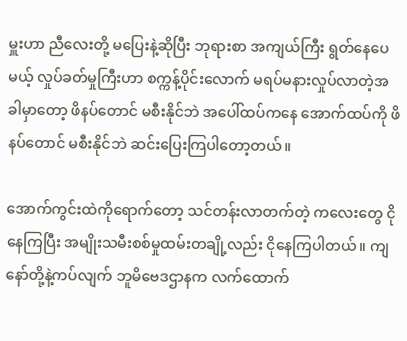မှူးဟာ ညီလေးတို့ မပြေးနဲ့ဆိုပြီး ဘုရားစာ အကျယ်ကြီး ရွတ်နေပေမယ့် လှုပ်ခတ်မှုကြီးဟာ စက္ကန့်ပိုင်းလောက် မရပ်မနားလှုပ်လာတဲ့အခါမှာတော့ ဖိနပ်တောင် မစီးနိုင်ဘဲ အပေါ်ထပ်ကနေ အောက်ထပ်ကို ဖိနပ်တောင် မစီးနိုင်ဘဲ ဆင်းပြေးကြပါတော့တယ်။

အောက်ကွင်းထဲကိုရောက်တော့ သင်တန်းလာတက်တဲ့ ကလေးတွေ ငိုနေကြပြီး အမျိုးသမီးစစ်မှုထမ်းတချို့လည်း ငိုနေကြပါတယ်။ ကျနော်တို့နဲ့ကပ်လျက် ဘူမိဗေဒဌာနက လက်ထောက်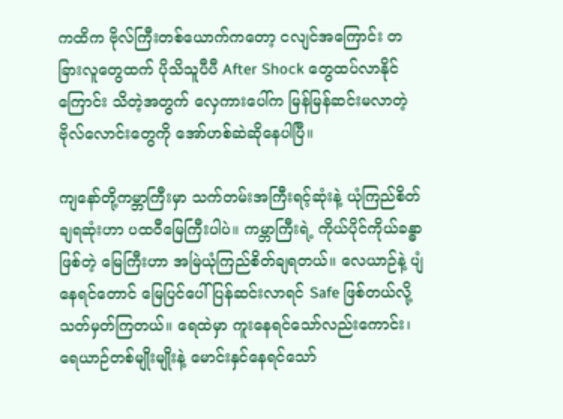ကထိက ဗိုလ်ကြီးတစ်ယောက်ကတော့ ငလျင်အကြောင်း တခြားလူတွေထက် ပိုသိသူပီပီ After Shock တွေထပ်လာနိုင်ကြောင်း သိတဲ့အတွက် လှေကားပေါ်က မြန်မြန်ဆင်းမလာတဲ့ ဗိုလ်လောင်းတွေကို အော်ဟစ်ဆဲဆိုနေပါပြီ။

ကျနော်တို့ကမ္ဘာကြီးမှာ သက်တမ်းအကြီးရင့်ဆုံးနဲ့ ယုံကြည်စိတ်ချရဆုံးဟာ ပထဝီမြေကြီးပါပဲ။ ကမ္ဘာကြီးရဲ့ ကိုယ်ပိုင်ကိုယ်ခန္ဓာဖြစ်တဲ့ မြေကြီးဟာ အမြဲယုံကြည်စိတ်ချရတယ်။ လေယာဉ်နဲ့ ပျံနေရင်တောင် မြေပြင်ပေါ် ပြန်ဆင်းလာရင် Safe ဖြစ်တယ်လို့ သတ်မှတ်ကြတယ်။ ရေထဲမှာ ကူးနေရင်သော်လည်းကောင်း၊ ရေယာဉ်တစ်မျိုးမျိုးနဲ့ မောင်းနှင်နေရင်သော်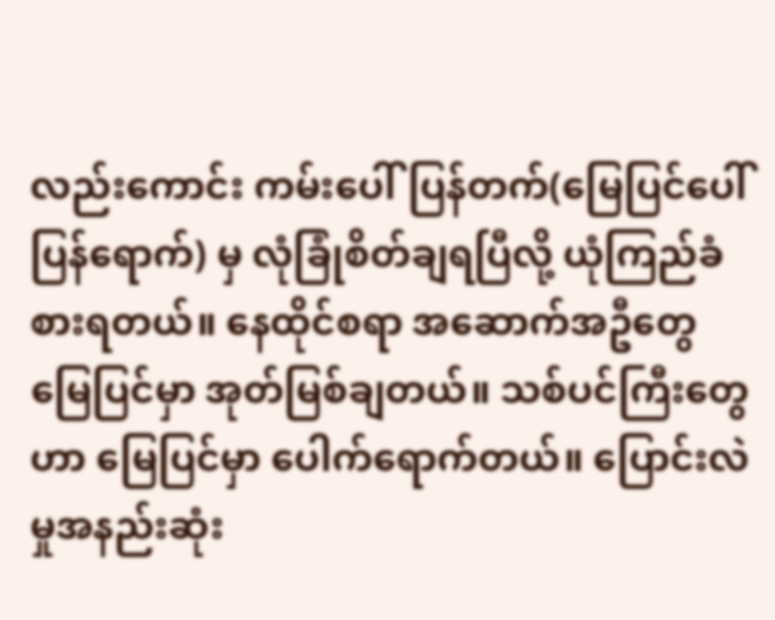လည်းကောင်း ကမ်းပေါ်ပြန်တက်(မြေပြင်ပေါ်ပြန်ရောက်) မှ လုံခြုံစိတ်ချရပြီလို့ ယုံကြည်ခံစားရတယ်။ နေထိုင်စရာ အဆောက်အဦတွေ မြေပြင်မှာ အုတ်မြစ်ချတယ်။ သစ်ပင်ကြီးတွေဟာ မြေပြင်မှာ ပေါက်ရောက်တယ်။ ပြောင်းလဲမှုအနည်းဆုံး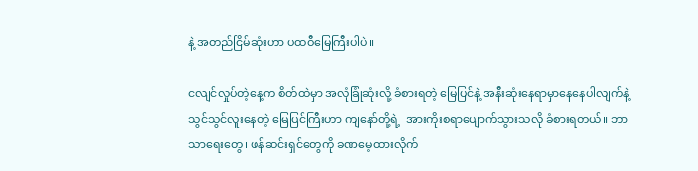နဲ့ အတည်ငြိမ်ဆုံးဟာ ပထဝီမြေကြီးပါပဲ။

ငလျင်လှုပ်တဲ့နေ့က စိတ်ထဲမှာ အလုံခြုံဆုံးလို့ ခံစားရတဲ့ မြေပြင်နဲ့ အနီးဆုံးနေရာမှာနေနေပါလျက်နဲ့ သွင်သွင်လူးနေတဲ့ မြေပြင်ကြီးဟာ ကျနော်တို့ရဲ့  အားကိုးစရာပျောက်သွားသလို ခံစားရတယ်။ ဘာသာရေးတွေ၊ ဖန်ဆင်းရှင်တွေကို ခဏမေ့ထားလိုက်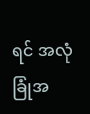ရင် အလုံခြုံအ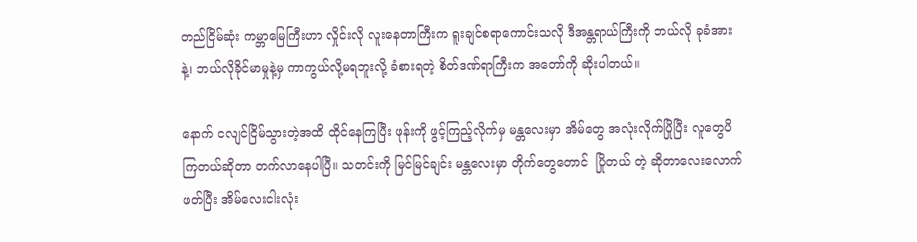တည်ငြိမ်ဆုံး ကမ္ဘာမြေကြီးဟာ လှိုင်းလို လူးနေတာကြီးက ရူးချင်စရာကောင်းသလို ဒီအန္တရာယ်ကြီးကို ဘယ်လို ခုခံအားနဲ့၊ ဘယ်လိုခိုင်မာမှုနဲ့မှ ကာကွယ်လို့မရဘူးလို့ ခံစားရတဲ့ စိတ်ဒဏ်ရာကြီးက အတော်ကို ဆိုးပါတယ်။

နောက် ငလျင်ငြိမ်သွားတဲ့အထိ ထိုင်နေကြပြီး ဖုန်းကို ဖွင့်ကြည့်လိုက်မှ မန္တလေးမှာ အိမ်တွေ အလုံးလိုက်ပြိုပြီး လူတွေပိကြတယ်ဆိုတာ တက်လာနေပါပြီ။ သတင်းကို မြင်မြင်ချင်း မန္တလေးမှာ တိုက်တွေတောင်  ပြိုတယ် တဲ့ ဆိုတာလေးလောက်ဖတ်ပြီး အိမ်လေးငါးလုံး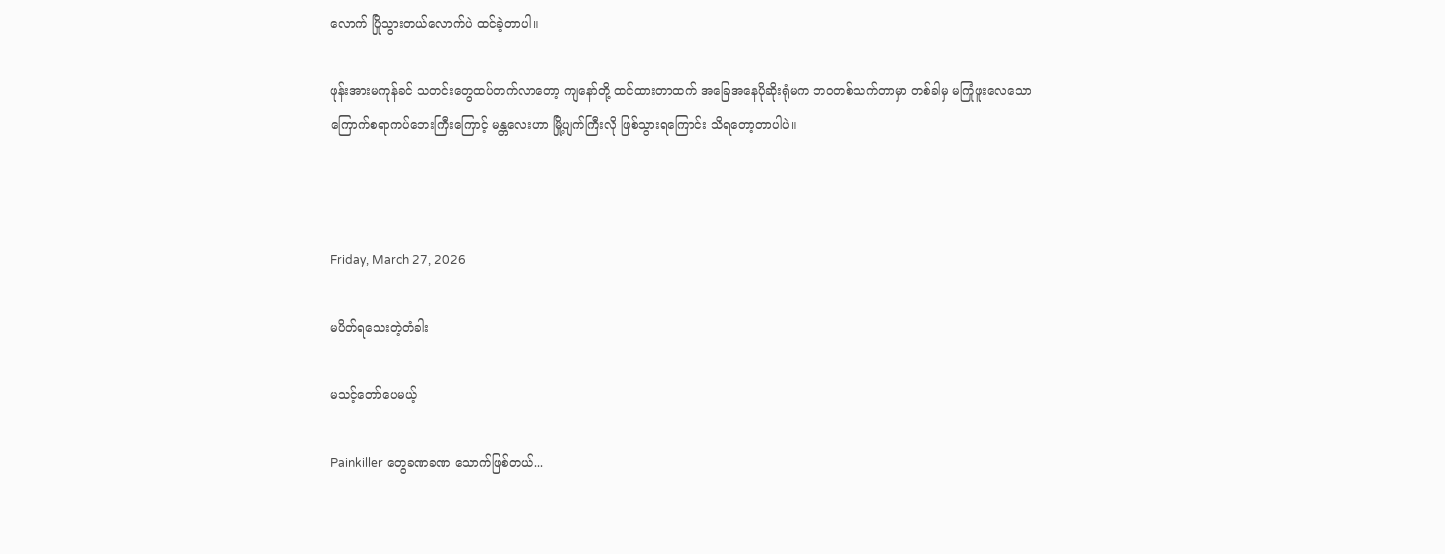လောက် ပြိုသွားတယ်လောက်ပဲ ထင်ခဲ့တာပါ။

ဖုန်းအားမကုန်ခင် သတင်းတွေထပ်တက်လာတော့ ကျနော်တို့ ထင်ထားတာထက် အခြေအနေပိုဆိုးရုံမက ဘဝတစ်သက်တာမှာ တစ်ခါမှ မကြုံဖူးလေသော ကြောက်စရာကပ်ဘေးကြီးကြောင့် မန္တလေးဟာ မြို့ပျက်ကြီးလို ဖြစ်သွားရကြောင်း သိရတော့တာပါပဲ။



Friday, March 27, 2026

မပိတ်ရသေးတဲ့တံခါး

မသင့်တော်ပေမယ့်

Painkiller တွေခဏခဏ သောက်ဖြစ်တယ်...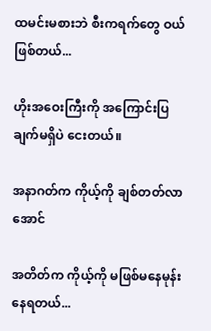ထမင်းမစားဘဲ စီးကရက်တွေ ဝယ်ဖြစ်တယ်...

ဟိုးအဝေးကြီးကို အကြောင်းပြချက်မရှိပဲ ငေးတယ်။

အနာဂတ်က ကိုယ့်ကို ချစ်တတ်လာအောင်

အတိတ်က ကိုယ့်ကို မဖြစ်မနေမုန်းနေရတယ်...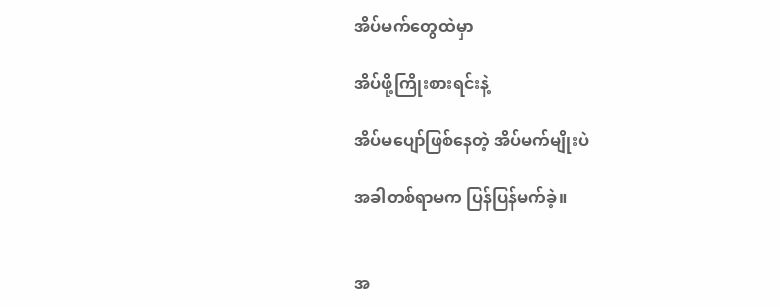အိပ်မက်တွေထဲမှာ

အိပ်ဖို့ကြိုးစားရင်းနဲ့

အိပ်မပျော်ဖြစ်နေတဲ့ အိပ်မက်မျိုးပဲ

အခါတစ်ရာမက ပြန်ပြန်မက်ခဲ့။


အ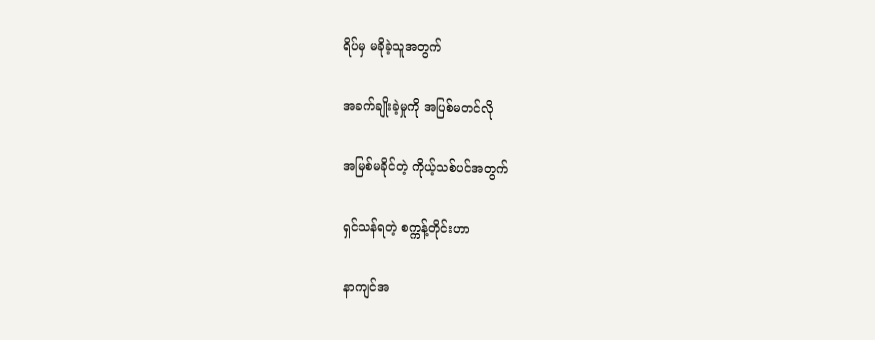ရိပ်မှ မခိုခဲ့သူအတွက်

အခက်ချိုးခဲ့မှုကို အပြစ်မတင်လို

အမြစ်မခိုင်တဲ့ ကိုယ့်သစ်ပင်အတွက်

ရှင်သန်ရတဲ့ စက္ကန့်တိုင်းဟာ

နာကျင်အ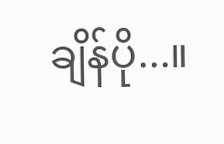ချိန်ပို...။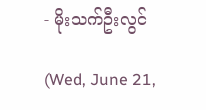- မိုးသက်ဦးလွင်

(Wed, June 21,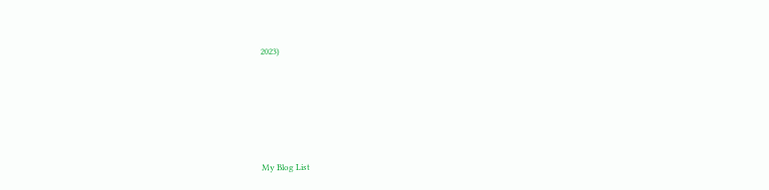2023)







My Blog List